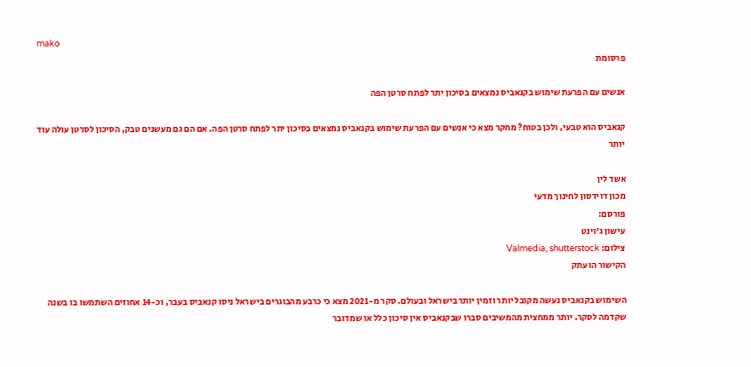mako
פרסומת

אנשים עם הפרעת שימוש בקנאביס נמצאים בסיכון יתר לפתח סרטן הפה

קנאביס הוא טבעי, ולכן בטוח? מחקר מצא כי אנשים עם הפרעת שימוש בקנאביס נמצאים בסיכון יתר לפתח סרטן הפה. אם הם גם מעשנים טבק, הסיכון לסרטן עולה עוד יותר

אשד לין
מכון דוידסון לחינוך מדעי
פורסם:
עישון ג'וינט
צילום: Valmedia, shutterstock
הקישור הועתק

השימוש בקנאביס נעשה מקובל יותר וזמין יותר בישראל ובעולם. סקר מ-2021 מצא כי כרבע מהבוגרים בישראל ניסו קנאביס בעבר, וכ-14 אחוזים השתמשו בו בשנה שקדמה לסקר. יותר ממחצית מהמשיבים סברו שבקנאביס אין סיכון כלל או שמדובר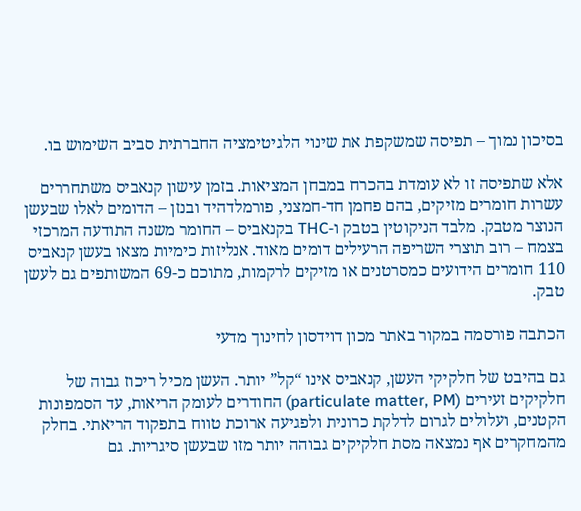בסיכון נמוך – תפיסה שמשקפת את שינוי הלגיטימציה החברתית סביב השימוש בו.

אלא שתפיסה זו לא עומדת בהכרח במבחן המציאות. בזמן עישון קנאביס משתחררים עשרות חומרים מזיקים, בהם פחמן חד-חמצני, פורמלדהיד ובנזן – הדומים לאלו שבעשן הנוצר מטבק. מלבד הניקוטין בטבק ו-THC בקנאביס – החומר משנה התודעה המרכזי בצמח – רוב תוצרי השריפה הרעילים דומים מאוד. אנליזות כימיות מצאו בעשן קנאביס 110 חומרים הידועים כמסרטנים או מזיקים לרקמות, מתוכם כ-69 המשותפים גם לעשן טבק.

הכתבה פורסמה במקור באתר מכון דוידסון לחינוך מדעי

גם בהיבט של חלקיקי העשן, קנאביס אינו “קל” יותר. העשן מכיל ריכוז גבוה של חלקיקים זעירים (particulate matter, PM) החודרים לעומק הריאות, עד הסמפונות הקטנים, ועלולים לגרום לדלקת כרונית ולפגיעה ארוכת טווח בתפקוד הריאתי. בחלק מהמחקרים אף נמצאה מסת חלקיקים גבוהה יותר מזו שבעשן סיגריות. גם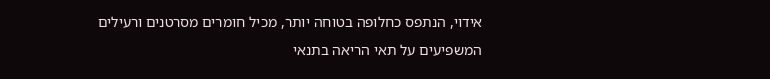אידוי, הנתפס כחלופה בטוחה יותר, מכיל חומרים מסרטנים ורעילים המשפיעים על תאי הריאה בתנאי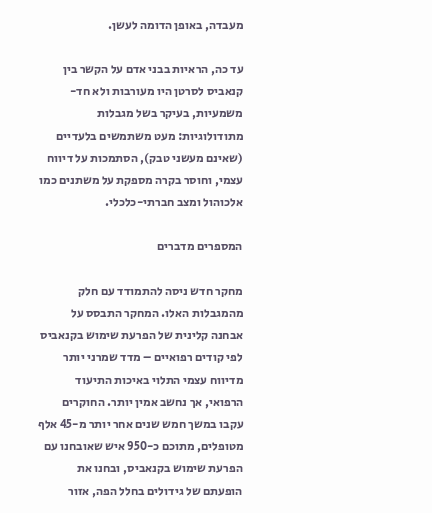מעבדה, באופן הדומה לעשן.

עד כה, הראיות בבני אדם על הקשר בין קנאביס לסרטן היו מעורבות ולא חד-משמעיות, בעיקר בשל מגבלות מתודולוגיות: מעט משתמשים בלעדיים (שאינם מעשני טבק), הסתמכות על דיווח עצמי, וחוסר בקרה מספקת על משתנים כמו אלכוהול ומצב חברתי-כלכלי.

המספרים מדברים

מחקר חדש ניסה להתמודד עם חלק מהמגבלות האלו. המחקר התבסס על אבחנה קלינית של הפרעת שימוש בקנאביס לפי קודים רפואיים – מדד שמרני יותר מדיווח עצמי התלוי באיכות התיעוד הרפואי, אך נחשב אמין יותר. החוקרים עקבו במשך חמש שנים אחר יותר מ-45 אלף מטופלים, מתוכם כ-950 איש שאובחנו עם הפרעת שימוש בקנאביס, ובחנו את הופעתם של גידולים בחלל הפה, אזור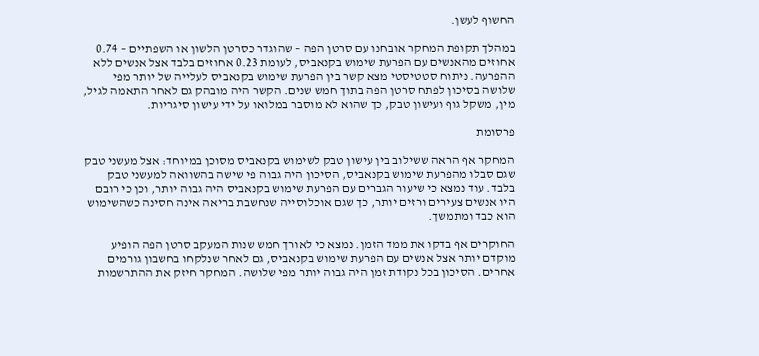החשוף לעשן.

במהלך תקופת המחקר אובחנו עם סרטן הפה – שהוגדר כסרטן הלשון או השפתיים – 0.74 אחוזים מהאנשים עם הפרעת שימוש בקנאביס, לעומת 0.23 אחוזים בלבד אצל אנשים ללא ההפרעה. ניתוח סטטיסטי מצא קשר בין הפרעת שימוש בקנאביס לעלייה של יותר מפי שלושה בסיכון לפתח סרטן הפה בתוך חמש שנים. הקשר היה מובהק גם לאחר התאמה לגיל, מין, משקל גוף ועישון טבק, כך שהוא לא מוסבר במלואו על ידי עישון סיגריות.

פרסומת

המחקר אף הראה ששילוב בין עישון טבק לשימוש בקנאביס מסוכן במיוחד: אצל מעשני טבק שגם סבלו מהפרעת שימוש בקנאביס, הסיכון היה גבוה פי שישה בהשוואה למעשני טבק בלבד. עוד נמצא כי שיעור הגברים עם הפרעת שימוש בקנאביס היה גבוה יותר, וכן כי רובם היו אנשים צעירים ורזים יותר, כך שגם אוכלוסייה שנחשבת בריאה אינה חסינה כשהשימוש הוא כבד ומתמשך.

החוקרים אף בדקו את ממד הזמן. נמצא כי לאורך חמש שנות המעקב סרטן הפה הופיע מוקדם יותר אצל אנשים עם הפרעת שימוש בקנאביס, גם לאחר שנלקחו בחשבון גורמים אחרים. הסיכון בכל נקודת זמן היה גבוה יותר מפי שלושה. המחקר חיזק את ההתרשמות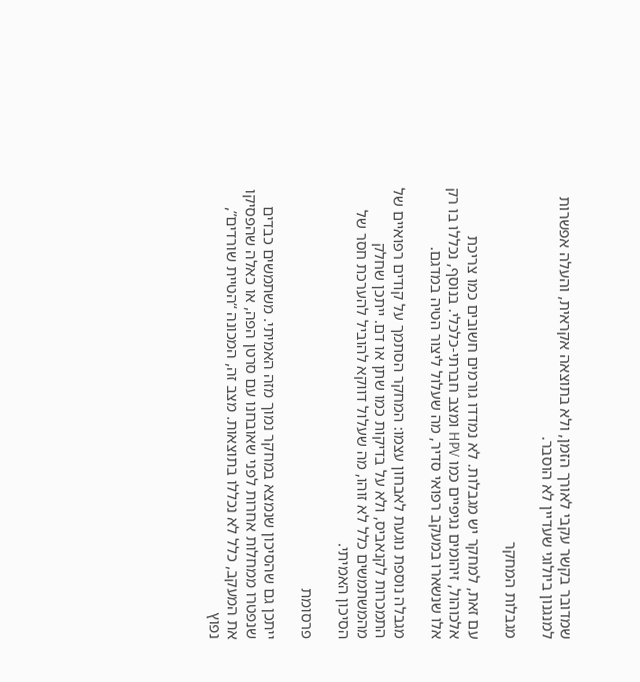שמדובר בקשר עקבי לאורך הזמן, ולא בתוצאה אקראית, והעלה אפשרות למנגנון ביולוגי שעדיין לא הוסבר.

מגבלות המחקר

עם זאת, למחקר יש מגבלות. לא נמדדו גורמים חשובים כמו צריכת אלכוהול, זיהומים נגיפיים כמו HPV ומצב חברתי-כלכלי. בנוסף, נכללו בו רק אלו שנשארו במעקב רפואי סדיר, מה שעלול ליצור הטיה במדגם.

מגבלה נוספת נוגעת לאבחון עצמו: המחקר הסתמך על קודים רפואיים של התמכרות לקנאביס, ולא על בדיקות כמו שתן או דם. ייתכן שחלק מהמשתמשים כלל לא זוהו, מה שעלול דווקא להוביל להערכת חסר של הסיכון האמיתי.

פרסומת

ייתכן גם שהסיכון שנמצא במחקר נמוך מזה האמיתי. משתמשים כבדים שנפטרו ממחלות אחרות לפני שאובחנו עם סרטן הפה, או כאלה שהפסיקו את המעקב, כלל לא נכללו בתוצאות. מצב זה, המכונה “הטיית שורדים”, נפוץ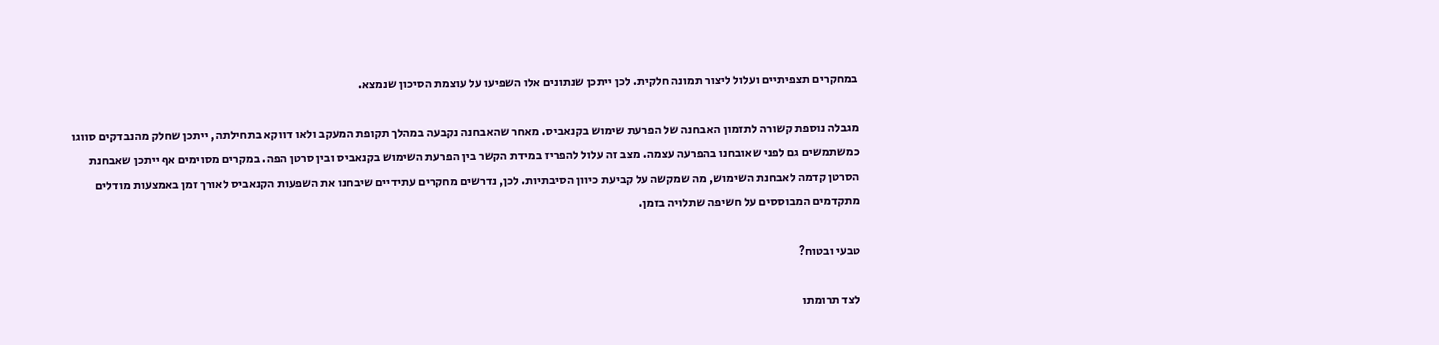במחקרים תצפיתיים ועלול ליצור תמונה חלקית. לכן ייתכן שנתונים אלו השפיעו על עוצמת הסיכון שנמצא.

מגבלה נוספת קשורה לתזמון האבחנה של הפרעת שימוש בקנאביס. מאחר שהאבחנה נקבעה במהלך תקופת המעקב ולאו דווקא בתחילתה, ייתכן שחלק מהנבדקים סווגו כמשתמשים גם לפני שאובחנו בהפרעה עצמה. מצב זה עלול להפריז במידת הקשר בין הפרעת השימוש בקנאביס ובין סרטן הפה. במקרים מסוימים אף ייתכן שאבחנת הסרטן קדמה לאבחנת השימוש, מה שמקשה על קביעת כיוון הסיבתיות. לכן, נדרשים מחקרים עתידיים שיבחנו את השפעות הקנאביס לאורך זמן באמצעות מודלים מתקדמים המבוססים על חשיפה שתלויה בזמן.

טבעי ובטוח?

לצד תרומתו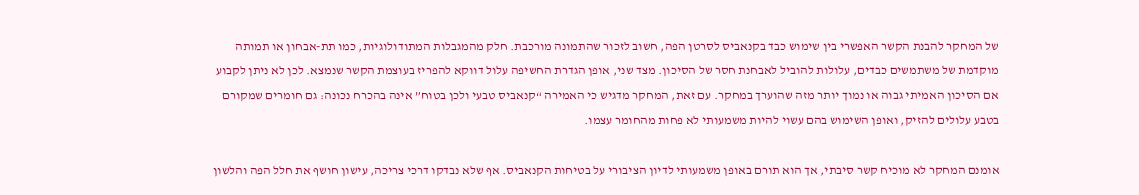של המחקר להבנת הקשר האפשרי בין שימוש כבד בקנאביס לסרטן הפה, חשוב לזכור שהתמונה מורכבת. חלק מהמגבלות המתודולוגיות, כמו תת-אבחון או תמותה מוקדמת של משתמשים כבדים, עלולות להוביל לאבחנת חסר של הסיכון. מצד שני, אופן הגדרת החשיפה עלול דווקא להפריז בעוצמת הקשר שנמצא. לכן לא ניתן לקבוע אם הסיכון האמיתי גבוה או נמוך יותר מזה שהוערך במחקר. עם זאת, המחקר מדגיש כי האמירה “קנאביס טבעי ולכן בטוח” אינה בהכרח נכונה: גם חומרים שמקורם בטבע עלולים להזיק, ואופן השימוש בהם עשוי להיות משמעותי לא פחות מהחומר עצמו.

אומנם המחקר לא מוכיח קשר סיבתי, אך הוא תורם באופן משמעותי לדיון הציבורי על בטיחות הקנאביס. אף שלא נבדקו דרכי צריכה, עישון חושף את חלל הפה והלשון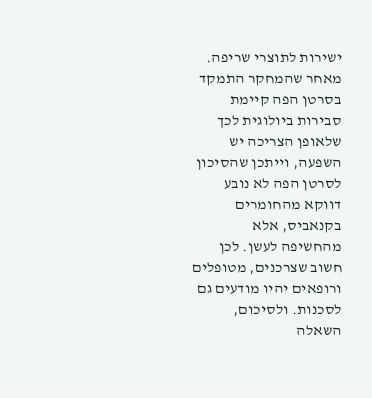ישירות לתוצרי שריפה. מאחר שהמחקר התמקד בסרטן הפה קיימת סבירות ביולוגית לכך שלאופן הצריכה יש השפעה, וייתכן שהסיכון לסרטן הפה לא נובע דווקא מהחומרים בקנאביס, אלא מהחשיפה לעשן. לכן חשוב שצרכנים, מטופלים ורופאים יהיו מודעים גם לסכנות. ולסיכום, השאלה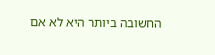החשובה ביותר היא לא אם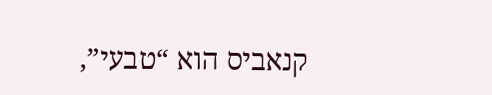קנאביס הוא “טבעי”,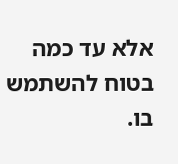אלא עד כמה בטוח להשתמש בו.